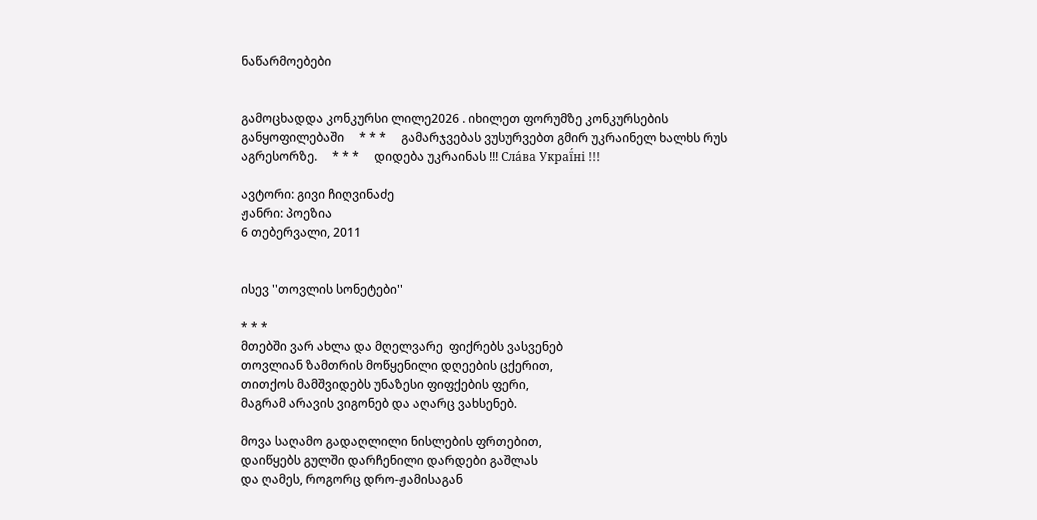ნაწარმოებები


გამოცხადდა კონკურსი ლილე2026 . იხილეთ ფორუმზე კონკურსების განყოფილებაში     * * *     გამარჯვებას ვუსურვებთ გმირ უკრაინელ ხალხს რუს აგრესორზე.     * * *     დიდება უკრაინას !!! Сла́ва Украї́ні !!!

ავტორი: გივი ჩიღვინაძე
ჟანრი: პოეზია
6 თებერვალი, 2011


ისევ ''თოვლის სონეტები''

* * *
მთებში ვარ ახლა და მღელვარე  ფიქრებს ვასვენებ
თოვლიან ზამთრის მოწყენილი დღეების ცქერით,
თითქოს მამშვიდებს უნაზესი ფიფქების ფერი,
მაგრამ არავის ვიგონებ და აღარც ვახსენებ.

მოვა საღამო გადაღლილი ნისლების ფრთებით,
დაიწყებს გულში დარჩენილი დარდები გაშლას
და ღამეს, როგორც დრო-ჟამისაგან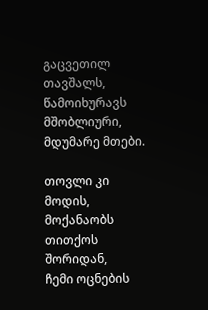გაცვეთილ თავშალს,
წამოიხურავს მშობლიური, მდუმარე მთები.

თოვლი კი მოდის, მოქანაობს თითქოს შორიდან,
ჩემი ოცნების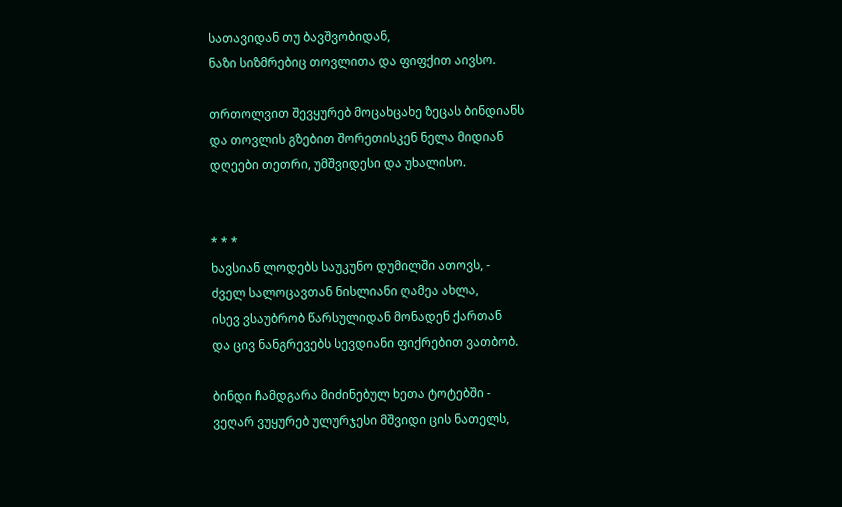სათავიდან თუ ბავშვობიდან,
ნაზი სიზმრებიც თოვლითა და ფიფქით აივსო.

თრთოლვით შევყურებ მოცახცახე ზეცას ბინდიანს
და თოვლის გზებით შორეთისკენ ნელა მიდიან
დღეები თეთრი, უმშვიდესი და უხალისო.


* * *
ხავსიან ლოდებს საუკუნო დუმილში ათოვს, -
ძველ სალოცავთან ნისლიანი ღამეა ახლა,
ისევ ვსაუბრობ წარსულიდან მონადენ ქართან
და ცივ ნანგრევებს სევდიანი ფიქრებით ვათბობ.

ბინდი ჩამდგარა მიძინებულ ხეთა ტოტებში -
ვეღარ ვუყურებ ულურჯესი მშვიდი ცის ნათელს,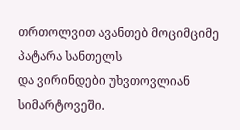თრთოლვით ავანთებ მოციმციმე პატარა სანთელს
და ვირინდები უხვთოვლიან სიმარტოვეში.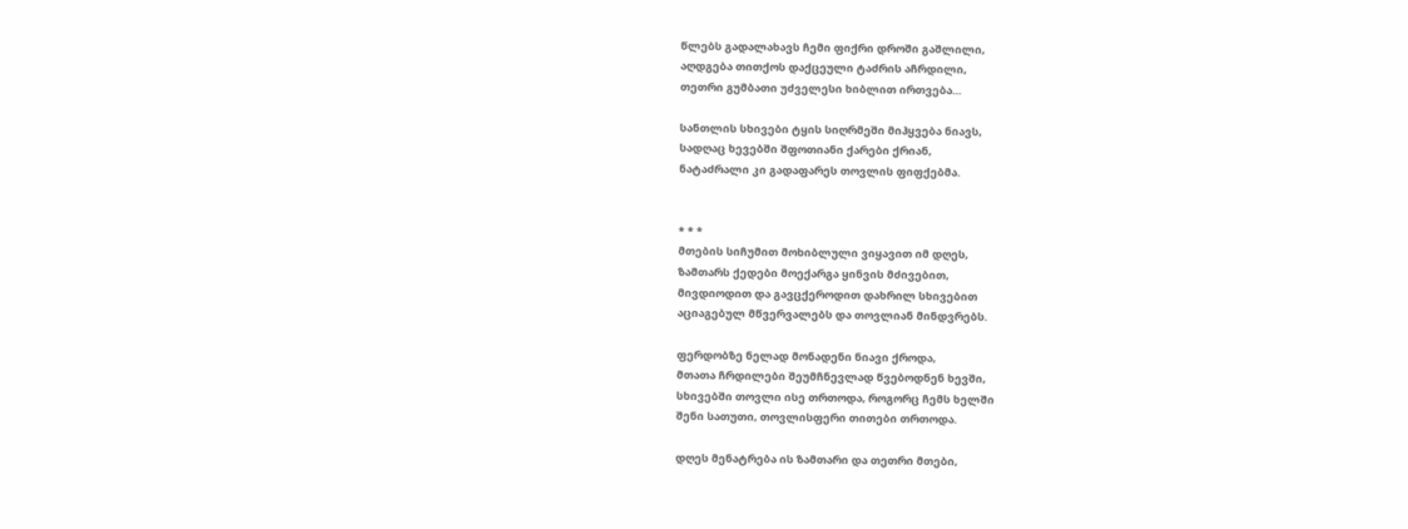წლებს გადალახავს ჩემი ფიქრი დროში გაშლილი,
აღდგება თითქოს დაქცეული ტაძრის აჩრდილი,
თეთრი გუმბათი უძველესი ხიბლით ირთვება...

სანთლის სხივები ტყის სიღრმეში მიჰყვება ნიავს,
სადღაც ხევებში შფოთიანი ქარები ქრიან,
ნატაძრალი კი გადაფარეს თოვლის ფიფქებმა.


* * *
მთების სიჩუმით მოხიბლული ვიყავით იმ დღეს,
ზამთარს ქედები მოექარგა ყინვის მძივებით,
მივდიოდით და გავცქეროდით დახრილ სხივებით
აციაგებულ მწვერვალებს და თოვლიან მინდვრებს.

ფერდობზე ნელად მონადენი ნიავი ქროდა,
მთათა ჩრდილები შეუმჩნევლად წვებოდნენ ხევში,
სხივებში თოვლი ისე თრთოდა, როგორც ჩემს ხელში
შენი სათუთი, თოვლისფერი თითები თრთოდა.

დღეს მენატრება ის ზამთარი და თეთრი მთები,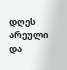დღეს არეული და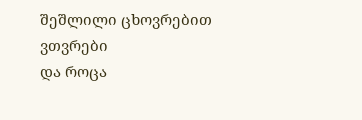შეშლილი ცხოვრებით ვთვრები
და როცა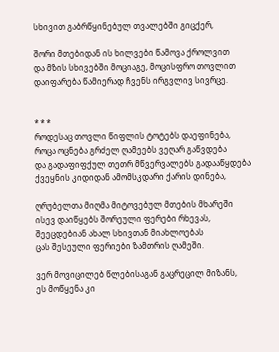სხივით გაბრწყინებულ თვალებში გიცქერ,

შორი მთებიდან ის ხილვები წამოვა ქროლვით
და მზის სხივებში მოციაგე, მოცისფრო თოვლით
დაიფარება წამიერად ჩვენს ირგვლივ სივრცე.


* * *
როდესაც თოვლი წიფლის ტოტებს დაეფინება,
როცა ოცნება გრძელ ღამეებს ვეღარ გაწვდება
და გადაფიფქულ თეთრ მწვერვალებს გადააწყდება
ქვეყნის კიდიდან ამომსკდარი ქარის დინება,

ღრუბელთა მიღმა მიტოვებულ მთების მხარეში
ისევ დაიწყებს შორეული ფერები რხევას,
შეეცდებიან ახალ სხივთან მიახლოებას
ცას შესეული ფერიები ზამთრის ღამეში.

ვერ მოვიცილებ წლებისაგან გაცრეცილ მიზანს,
ეს მოწყენა კი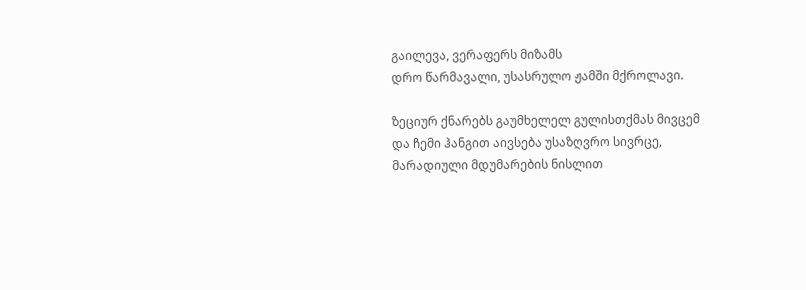გაილევა, ვერაფერს მიზამს
დრო წარმავალი, უსასრულო ჟამში მქროლავი.

ზეციურ ქნარებს გაუმხელელ გულისთქმას მივცემ
და ჩემი ჰანგით აივსება უსაზღვრო სივრცე,
მარადიული მდუმარების ნისლით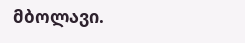მბოლავი.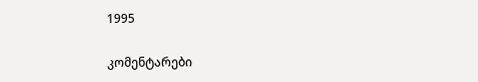1995

კომენტარები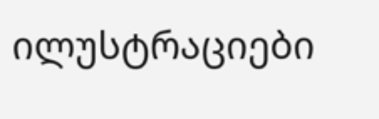ილუსტრაციები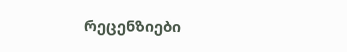რეცენზიები